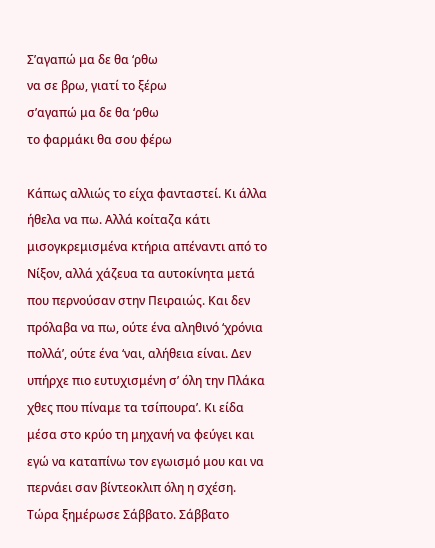Σ’αγαπώ μα δε θα ‘ρθω
να σε βρω, γιατί το ξέρω
σ’αγαπώ μα δε θα ‘ρθω
το φαρμάκι θα σου φέρω

Κάπως αλλιώς το είχα φανταστεί. Κι άλλα ήθελα να πω. Αλλά κοίταζα κάτι μισογκρεμισμένα κτήρια απέναντι από το Νίξον, αλλά χάζευα τα αυτοκίνητα μετά που περνούσαν στην Πειραιώς. Και δεν πρόλαβα να πω, ούτε ένα αληθινό ‘χρόνια πολλά’, ούτε ένα ‘ναι, αλήθεια είναι. Δεν υπήρχε πιο ευτυχισμένη σ’ όλη την Πλάκα χθες που πίναμε τα τσίπουρα’. Κι είδα μέσα στο κρύο τη μηχανή να φεύγει και εγώ να καταπίνω τον εγωισμό μου και να περνάει σαν βίντεοκλιπ όλη η σχέση. Τώρα ξημέρωσε Σάββατο. Σάββατο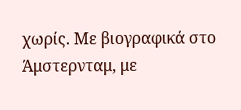χωρίς. Με βιογραφικά στο Άμστερνταμ, με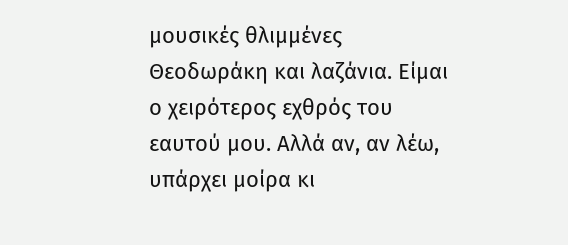μουσικές θλιμμένες Θεοδωράκη και λαζάνια. Είμαι ο χειρότερος εχθρός του εαυτού μου. Αλλά αν, αν λέω, υπάρχει μοίρα κι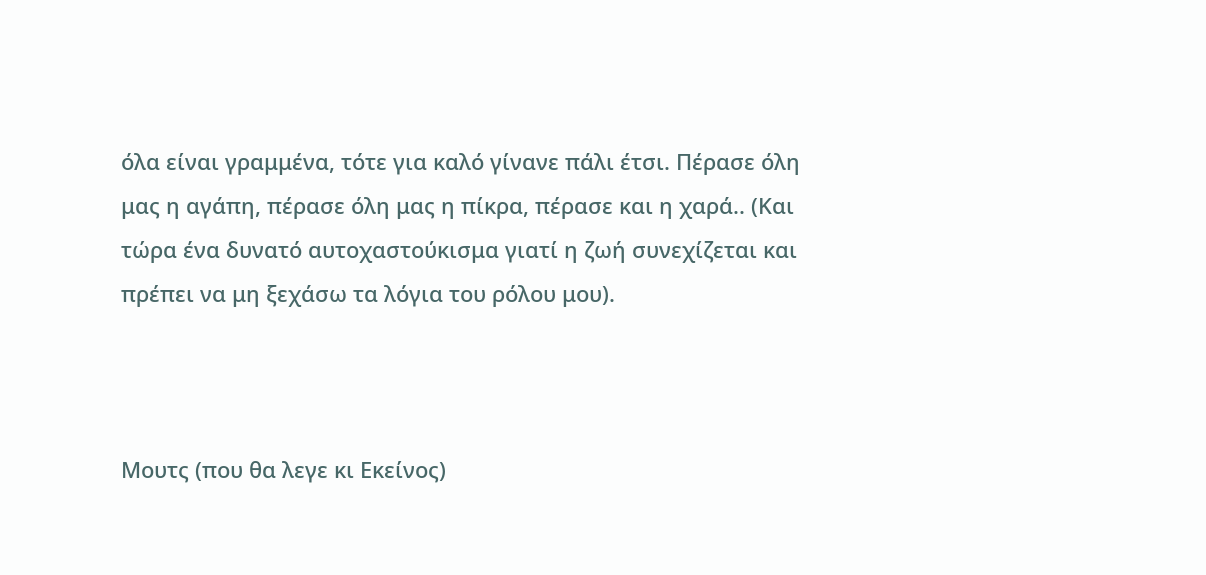όλα είναι γραμμένα, τότε για καλό γίνανε πάλι έτσι. Πέρασε όλη μας η αγάπη, πέρασε όλη μας η πίκρα, πέρασε και η χαρά.. (Και τώρα ένα δυνατό αυτοχαστούκισμα γιατί η ζωή συνεχίζεται και πρέπει να μη ξεχάσω τα λόγια του ρόλου μου).



Μουτς (που θα λεγε κι Εκείνος)